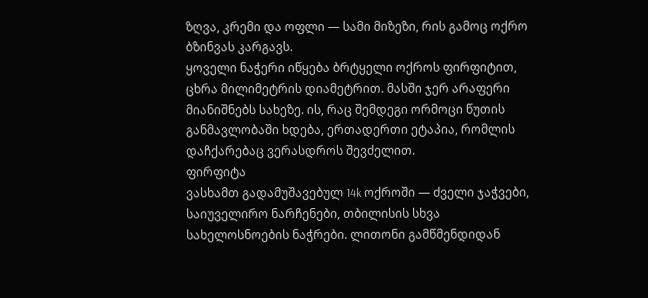ზღვა, კრემი და ოფლი — სამი მიზეზი, რის გამოც ოქრო ბზინვას კარგავს.
ყოველი ნაჭერი იწყება ბრტყელი ოქროს ფირფიტით, ცხრა მილიმეტრის დიამეტრით. მასში ჯერ არაფერი მიანიშნებს სახეზე. ის, რაც შემდეგი ორმოცი წუთის განმავლობაში ხდება, ერთადერთი ეტაპია, რომლის დაჩქარებაც ვერასდროს შევძელით.
ფირფიტა
ვასხამთ გადამუშავებულ 14k ოქროში — ძველი ჯაჭვები, საიუველირო ნარჩენები, თბილისის სხვა სახელოსნოების ნაჭრები. ლითონი გამწმენდიდან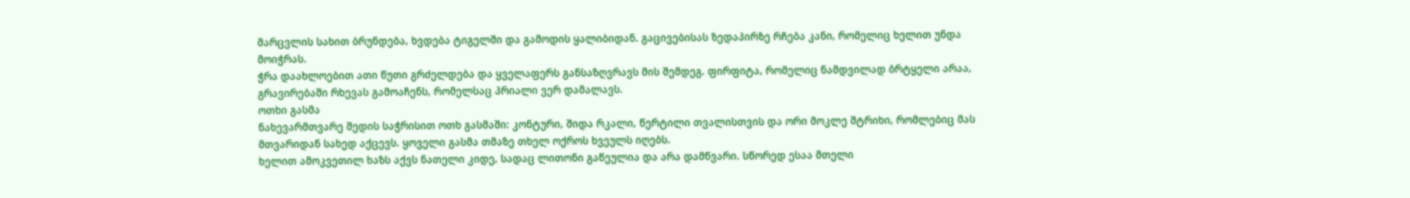მარცვლის სახით ბრუნდება, ხვდება ტიგელში და გამოდის ყალიბიდან. გაცივებისას ზედაპირზე რჩება კანი, რომელიც ხელით უნდა მოიჭრას.
ჭრა დაახლოებით ათი წუთი გრძელდება და ყველაფერს განსაზღვრავს მის შემდეგ. ფირფიტა, რომელიც ნამდვილად ბრტყელი არაა, გრავირებაში რხევას გამოაჩენს, რომელსაც პრიალი ვერ დამალავს.
ოთხი გასმა
ნახევარმთვარე შედის საჭრისით ოთხ გასმაში: კონტური, შიდა რკალი, წერტილი თვალისთვის და ორი მოკლე შტრიხი, რომლებიც მას მთვარიდან სახედ აქცევს. ყოველი გასმა თმაზე თხელ ოქროს ხვეულს იღებს.
ხელით ამოკვეთილ ხაზს აქვს ნათელი კიდე, სადაც ლითონი გაწეულია და არა დამწვარი. სწორედ ესაა მთელი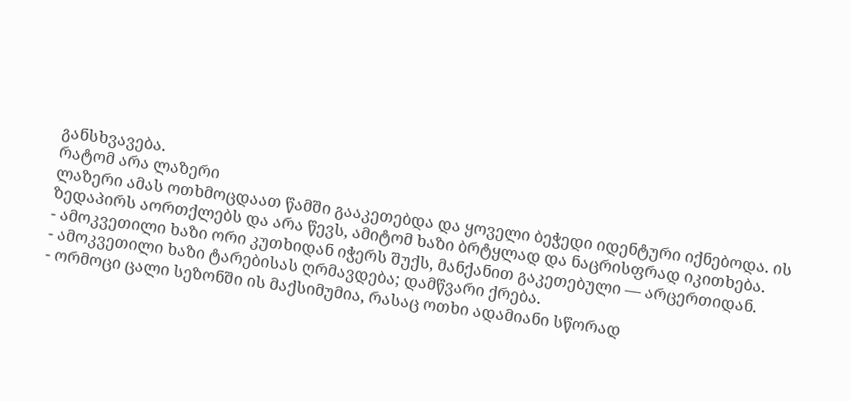განსხვავება.
რატომ არა ლაზერი
ლაზერი ამას ოთხმოცდაათ წამში გააკეთებდა და ყოველი ბეჭედი იდენტური იქნებოდა. ის ზედაპირს აორთქლებს და არა წევს, ამიტომ ხაზი ბრტყლად და ნაცრისფრად იკითხება.
- ამოკვეთილი ხაზი ორი კუთხიდან იჭერს შუქს, მანქანით გაკეთებული — არცერთიდან.
- ამოკვეთილი ხაზი ტარებისას ღრმავდება; დამწვარი ქრება.
- ორმოცი ცალი სეზონში ის მაქსიმუმია, რასაც ოთხი ადამიანი სწორად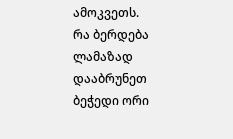ამოკვეთს.
რა ბერდება ლამაზად
დააბრუნეთ ბეჭედი ორი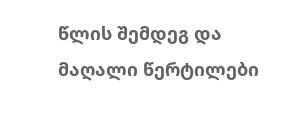წლის შემდეგ და მაღალი წერტილები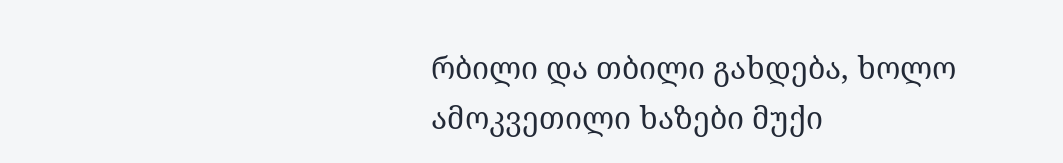რბილი და თბილი გახდება, ხოლო ამოკვეთილი ხაზები მუქი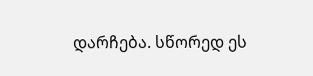დარჩება. სწორედ ეს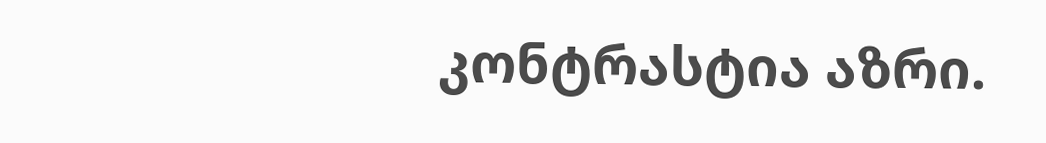კონტრასტია აზრი.